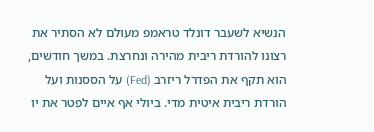הנשיא לשעבר דונלד טראמפ מעולם לא הסתיר את רצונו להורדת ריבית מהירה ונחרצת. במשך חודשים, הוא תקף את הפדרל ריזרב (Fed) על הססנות ועל הורדת ריבית איטית מדי. ביולי אף איים לפטר את יו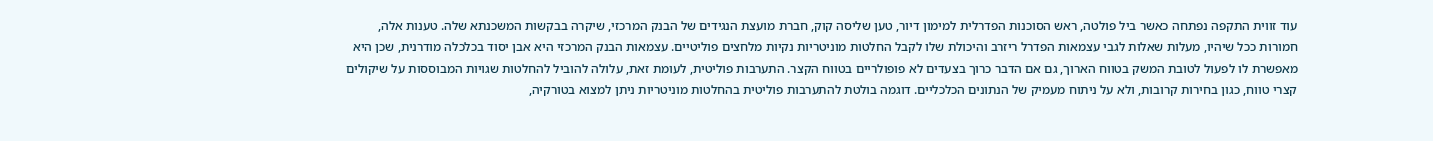עוד זווית התקפה נפתחה כאשר ביל פולטה, ראש הסוכנות הפדרלית למימון דיור, טען שליסה קוק, חברת מועצת הנגידים של הבנק המרכזי, שיקרה בבקשות המשכנתא שלה. טענות אלה, חמורות ככל שיהיו, מעלות שאלות לגבי עצמאות הפדרל ריזרב והיכולת שלו לקבל החלטות מוניטריות נקיות מלחצים פוליטיים. עצמאות הבנק המרכזי היא אבן יסוד בכלכלה מודרנית, שכן היא מאפשרת לו לפעול לטובת המשק בטווח הארוך, גם אם הדבר כרוך בצעדים לא פופולריים בטווח הקצר. התערבות פוליטית, לעומת זאת, עלולה להוביל להחלטות שגויות המבוססות על שיקולים קצרי טווח, כגון בחירות קרובות, ולא על ניתוח מעמיק של הנתונים הכלכליים. דוגמה בולטת להתערבות פוליטית בהחלטות מוניטריות ניתן למצוא בטורקיה,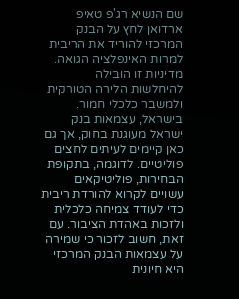שם הנשיא רג'פ טאיפ ארדואן לחץ על הבנק המרכזי להוריד את הריבית למרות האינפלציה הגואה. מדיניות זו הובילה להיחלשות הלירה הטורקית ולמשבר כלכלי חמור. בישראל, עצמאות בנק ישראל מעוגנת בחוק, אך גם כאן קיימים לעיתים לחצים פוליטיים. לדוגמה, בתקופת הבחירות, פוליטיקאים עשויים לקרוא להורדת ריבית כדי לעודד צמיחה כלכלית ולזכות באהדת הציבור. עם זאת, חשוב לזכור כי שמירה על עצמאות הבנק המרכזי היא חיונית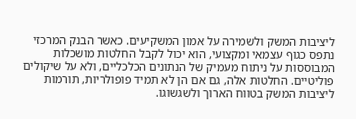ליציבות המשק ולשמירה על אמון המשקיעים. כאשר הבנק המרכזי נתפס כגוף עצמאי ומקצועי, הוא יכול לקבל החלטות מושכלות המבוססות על ניתוח מעמיק של הנתונים הכלכליים, ולא על שיקולים פוליטיים. החלטות אלה, גם אם הן לא תמיד פופולריות, תורמות ליציבות המשק בטווח הארוך ולשגשוגו.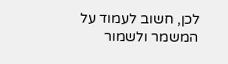לכן, חשוב לעמוד על המשמר ולשמור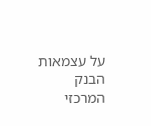על עצמאות הבנק המרכזי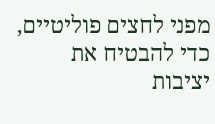מפני לחצים פוליטיים, כדי להבטיח את יציבות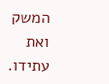המשק ואת עתידו.